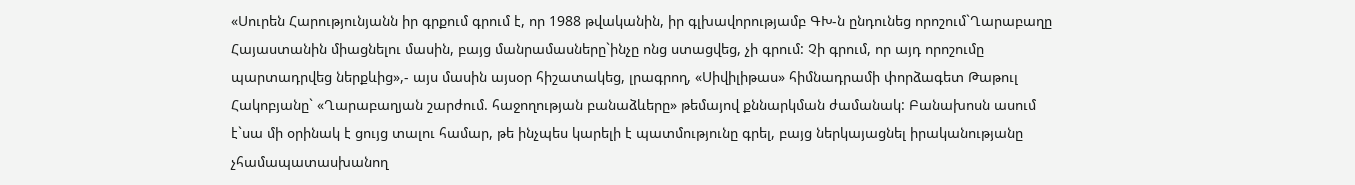«Սուրեն Հարությունյանն իր գրքում գրում է, որ 1988 թվականին, իր գլխավորությամբ ԳԽ-ն ընդունեց որոշում`Ղարաբաղը Հայաստանին միացնելու մասին, բայց մանրամասները`ինչը ոնց ստացվեց, չի գրում: Չի գրում, որ այդ որոշումը պարտադրվեց ներքևից»,- այս մասին այսօր հիշատակեց, լրագրող, «Սիվիլիթաս» հիմնադրամի փորձագետ Թաթուլ Հակոբյանը` «Ղարաբաղյան շարժում. հաջողության բանաձևերը» թեմայով քննարկման ժամանակ: Բանախոսն ասում է`սա մի օրինակ է ցույց տալու համար, թե ինչպես կարելի է պատմությունը գրել, բայց ներկայացնել իրականությանը չհամապատասխանող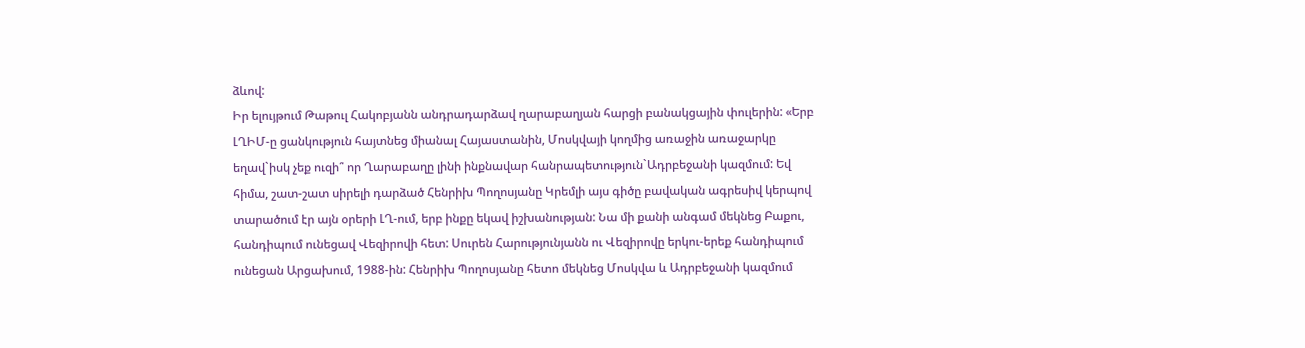ձևով:
Իր ելույթում Թաթուլ Հակոբյանն անդրադարձավ ղարաբաղյան հարցի բանակցային փուլերին: «Երբ ԼՂԻՄ-ը ցանկություն հայտնեց միանալ Հայաստանին, Մոսկվայի կողմից առաջին առաջարկը եղավ`իսկ չեք ուզի՞ որ Ղարաբաղը լինի ինքնավար հանրապետություն`Ադրբեջանի կազմում: Եվ հիմա, շատ-շատ սիրելի դարձած Հենրիխ Պողոսյանը Կրեմլի այս գիծը բավական ագրեսիվ կերպով տարածում էր այն օրերի ԼՂ-ում, երբ ինքը եկավ իշխանության: Նա մի քանի անգամ մեկնեց Բաքու, հանդիպում ունեցավ Վեզիրովի հետ: Սուրեն Հարությունյանն ու Վեզիրովը երկու-երեք հանդիպում ունեցան Արցախում, 1988-ին: Հենրիխ Պողոսյանը հետո մեկնեց Մոսկվա և Ադրբեջանի կազմում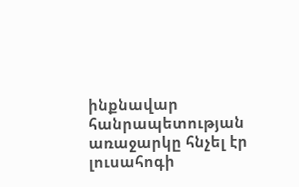ինքնավար հանրապետության առաջարկը հնչել էր լուսահոգի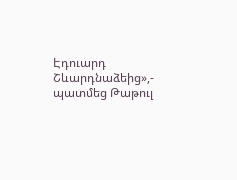Էդուարդ Շևարդնաձեից»,- պատմեց Թաթուլ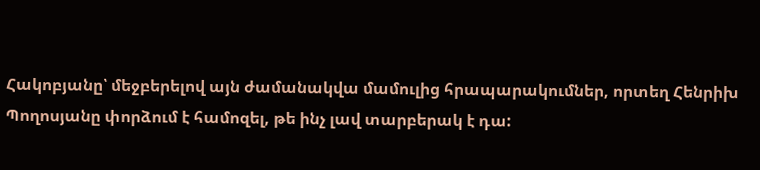Հակոբյանը՝ մեջբերելով այն ժամանակվա մամուլից հրապարակումներ, որտեղ Հենրիխ Պողոսյանը փորձում է համոզել, թե ինչ լավ տարբերակ է դա: